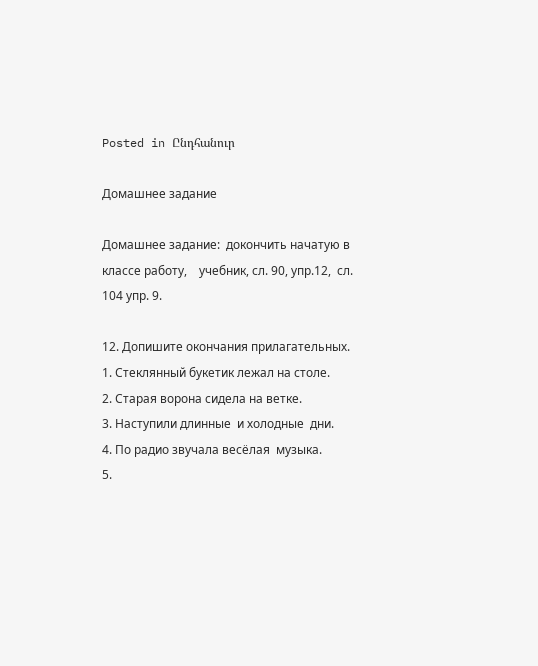Posted in Ընդհանուր

Домашнее задание

Домашнее задание:  докончить начатую в классе работу,    учебник, сл. 90, упр.12,  сл. 104 упр. 9.

12. Допишите окончания прилагательных.
1. Стеклянный букетик лежал на столе.
2. Старая ворона сидела на ветке.
3. Наступили длинные  и холодные  дни.
4. По радио звучала весёлая  музыка.
5.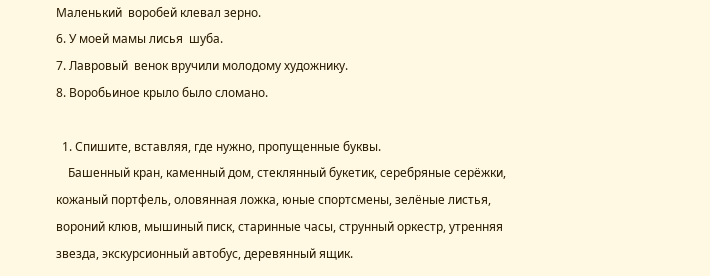Маленький  воробей клевал зерно.
6. У моей мамы лисья  шуба.
7. Лавровый  венок вручили молодому художнику.
8. Воробьиное крыло было сломано.

  1. Спишите, вставляя, где нужно, пропущенные буквы.
    Башенный кран, каменный дом, стеклянный букетик, серебряные серёжки, кожаный портфель, оловянная ложка, юные спортсмены, зелёные листья, вороний клюв, мышиный писк, старинные часы, струнный оркестр, утренняя звезда, экскурсионный автобус, деревянный ящик.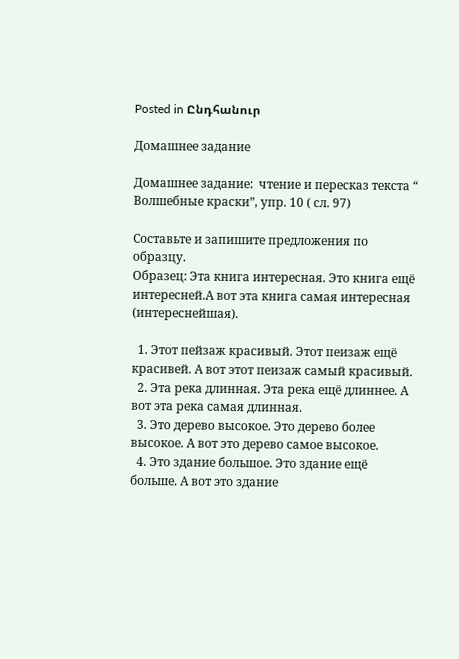Posted in Ընդհանուր

Домашнее задание

Домашнее задание:  чтение и пересказ текста “ Волшебные краски”, упр. 10 ( сл. 97)

Составьте и запишите предложения по образцу.
Образец: Эта книга интересная. Это книга ещё интересней.А вот эта книга самая интересная (интереснейшая).

  1. Этот пейзаж красивый. Этот пеизаж ещё красивей. А вот этот пеизаж самый красивый.
  2. Эта река длинная. Эта река ещё длиннее. А вот эта река самая длинная.
  3. Это дерево высокое. Это дерево более высокое. А вот это дерево самое высокое.
  4. Это здание большое. Это здание ещё больше. А вот это здание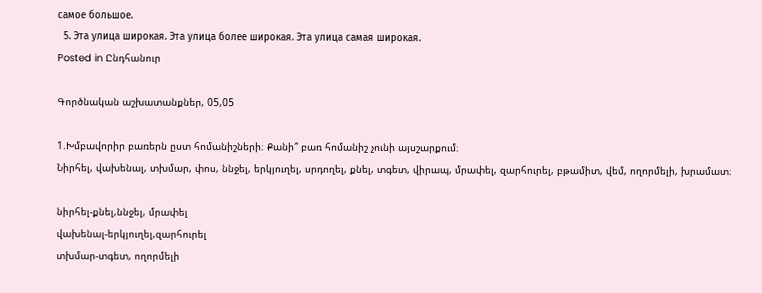самое большое.
  5. Эта улица широкая. Эта улица более широкая. Эта улица самая широкая.
Posted in Ընդհանուր

Գործնական աշխատանքներ, 05,05

1.Խմբավորիր բառերն ըստ հոմանիշների։ Քանի՞ բառ հոմանիշ չունի այսշարքում։
Նիրհել, վախենալ, տխմար, փոս, ննջել, երկյուղել, սրդողել, քնել, տգետ, վիրապ, մրափել, զարհուրել, բթամիտ, վեմ, ողորմելի, խրամատ։

նիրհել-քնել,ննջել, մրափել
վախենալ-երկյուղել,զարհուրել
տխմար-տգետ, ողորմելի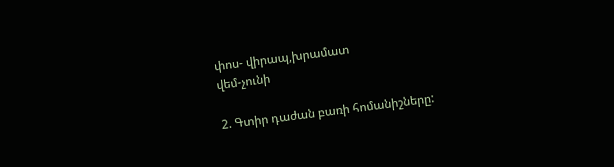փոս- վիրապ,խրամատ
վեմ-չունի

2. Գտիր դաժան բառի հոմանիշները: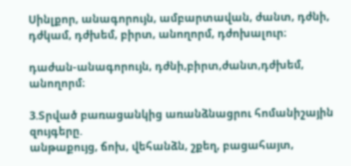Սինլքոր, անագորույն, ամբարտավան, ժանտ, դժնի, դժկամ, դժխեմ, բիրտ, անողորմ, դժոխալուր։

դաժան-անագորույն, դժնի,բիրտ,ժանտ,դժխեմ, անողորմ։

3.Տրված բառացանկից առանձնացրու հոմանիշային զույգերը.
անթաքույց, ճոխ, վեհանձն, շքեղ, բացահայտ,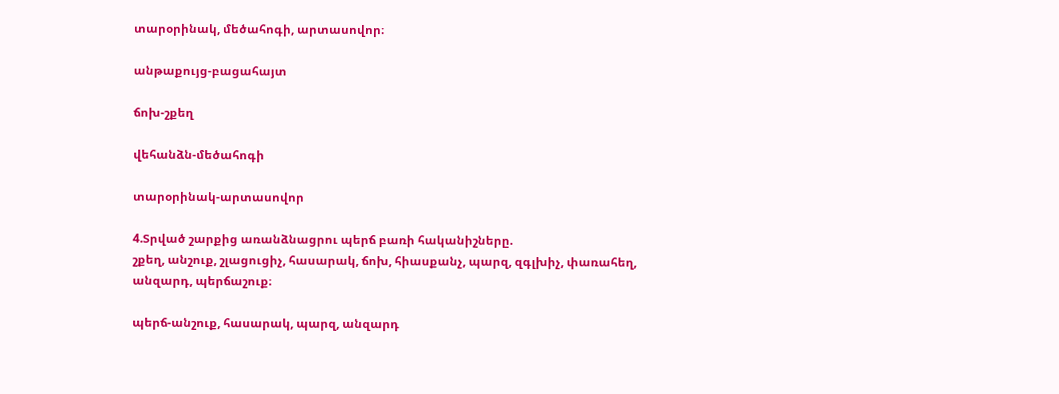տարօրինակ, մեծահոգի, արտասովոր։

անթաքույց-բացահայտ

ճոխ-շքեղ

վեհանձն-մեծահոգի

տարօրինակ-արտասովոր

4.Տրված շարքից առանձնացրու պերճ բառի հականիշները.
շքեղ, անշուք, շլացուցիչ, հասարակ, ճոխ, հիասքանչ, պարզ, զգլխիչ, փառահեղ, անզարդ, պերճաշուք։

պերճ-անշուք, հասարակ, պարզ, անզարդ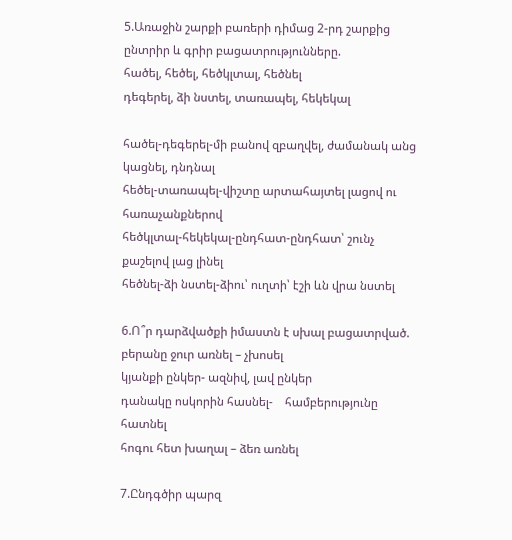5.Առաջին շարքի բառերի դիմաց 2-րդ շարքից ընտրիր և գրիր բացատրությունները.
հածել, հեծել, հեծկլտալ, հեծնել
դեգերել, ձի նստել, տառապել, հեկեկալ

հածել-դեգերել-մի բանով զբաղվել, ժամանակ անց կացնել, դնդնալ
հեծել-տառապել-վիշտը արտահայտել լացով ու հառաչանքներով
հեծկլտալ-հեկեկալ-ընդհատ-ընդհատ՝ շունչ քաշելով լաց լինել
հեծնել-ձի նստել-ձիու՝ ուղտի՝ էշի ևն վրա նստել

6.Ո՞ր դարձվածքի իմաստն է սխալ բացատրված.
բերանը ջուր առնել – չխոսել
կյանքի ընկեր- ազնիվ, լավ ընկեր
դանակը ոսկորին հասնել-    համբերությունը հատնել
հոգու հետ խաղալ – ձեռ առնել

7.Ընդգծիր պարզ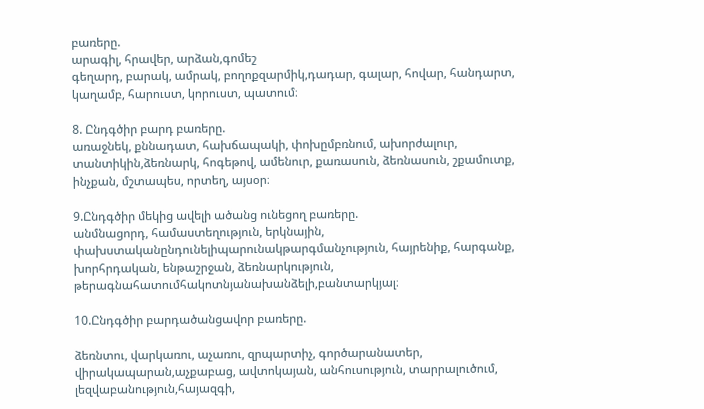բառերը.
արագիլ, հրավեր, արձան,գոմեշ
գեղարդ, բարակ, ամրակ, բողոքզարմիկ,դադար, գալար, հովար, հանդարտ, կաղամբ, հարուստ, կորուստ, պատում։

8. Ընդգծիր բարդ բառերը.
առաջնեկ, քննադատ, հախճապակի, փոխըմբռնում, ախորժալուր, տանտիկին,ձեռնարկ, հոգեթով, ամենուր, քառասուն, ձեռնասուն, շքամուտք, ինչքան, մշտապես, որտեղ, այսօր։

9.Ընդգծիր մեկից ավելի ածանց ունեցող բառերը.
անմնացորդ, համաստեղություն, երկնային, փախստականընդունելիպարունակթարգմանչություն, հայրենիք, հարգանք, խորհրդական, ենթաշրջան, ձեռնարկություն, թերագնահատումհակոտնյանախանձելի,բանտարկյալ։

10.Ընդգծիր բարդածանցավոր բառերը.

ձեռնտու, վարկառու, աչառու, զրպարտիչ, գործարանատեր, վիրակապարան,աչքաբաց, ավտոկայան, անհուսություն, տարրալուծում, լեզվաբանություն,հայազգի,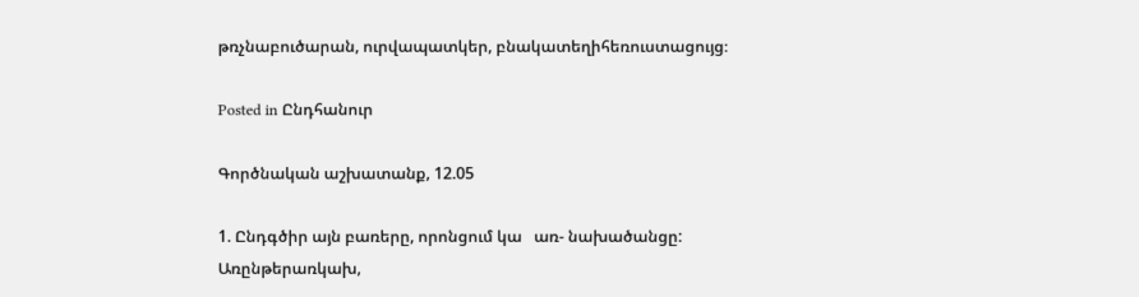թռչնաբուծարան, ուրվապատկեր, բնակատեղիհեռուստացույց։

Posted in Ընդհանուր

Գործնական աշխատանք, 12.05

1. Ընդգծիր այն բառերը, որոնցում կա   առ- նախածանցը:
Առընթերառկախ,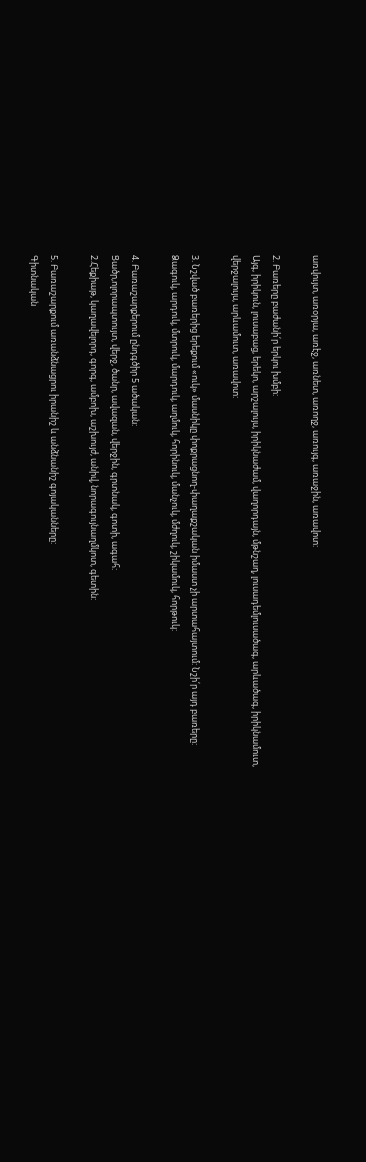առվույտ, առօրյա, առէջ, առնետ, առողջ, առույգ, առաջին, առավոտ:

2. Բառերը բաժանի՛ր երկու խմբի:
Այգ, իրիկուն, լուսաբաց, երեկո, արշալույս, իրիկնաժամ, վաղորդայն, մթնշաղ, լուսադեմլուսածագ, արևածագ, իրիկնամուտ, վերջալույս, արևամուտ, առավոտ:

3. Նշված բառերից երեքում «ուկ» մասնիկը փոքրացնող-փաղաքշական իմաստ չի արտահայտում: Նշի՛ր այդ բառերը:
Ձագուկ, արդուկ, մտրուկ, մարդուկ, աղմուկ, հորինուկ, մանչուկ, մժղուկ, շիկամուկ, հորթուկ:

4. Բառաշարքերում ընդգծիր 5 ածական:
Ցածր,ոլորապտույտ, վերջ, ծանր, ավազան, վերջին, գրտնակ, գոտի, ագահ:
2.Հեքիաթ, կաղավելորդ, գորգ, ամբոխ, աշխույժ, անիվ, նորագույնաղմկոտ, գետին:

5. Բառաշարքում առանձնացրու իրանիշ և անձնանիշ գոյականները:
Գիտնական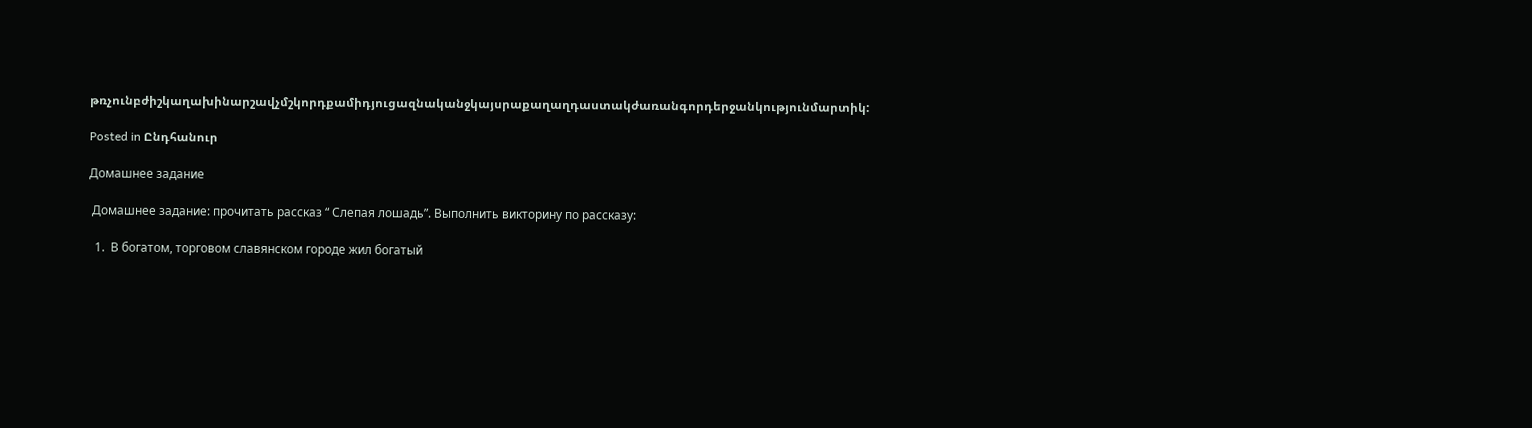թռչունբժիշկաղախինարշավչմշկորդքամիդյուցազնականջկայսրաքաղաղդաստակժառանգորդերջանկությունմարտիկ:

Posted in Ընդհանուր

Домашнее задание

 Домашнее задание: прочитать рассказ “ Слепая лошадь”. Выполнить викторину по рассказу:

  1.  В богатом, торговом славянском городе жил богатый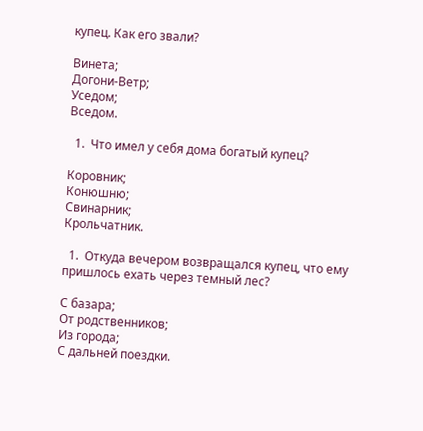купец. Как его звали?

Винета;
Догони-Ветр;
Уседом;
Вседом.

  1.  Что имел у себя дома богатый купец?

Коровник;
Конюшню;
Свинарник;
Крольчатник.

  1.  Откуда вечером возвращался купец, что ему пришлось ехать через темный лес?

С базара;
От родственников;
Из города;
С дальней поездки.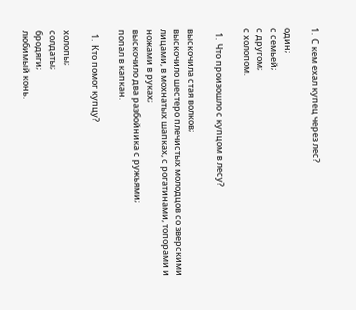1.  С кем ехал купец через лес?

один;
с семьей;
с другом;
с холопом.

  1.  Что произошло с купцом в лесу?

выскочила стая волков;
выскочило шестеро плечистых молодцов со зверскими лицами, в мохнатых шапках, с рогатинами, топорами и ножами в руках;
выскочило два разбойника с ружьями;
попал в капкан.

  1.  Кто помог купцу?

холопы;
солдаты;
бродяги;
любимый конь.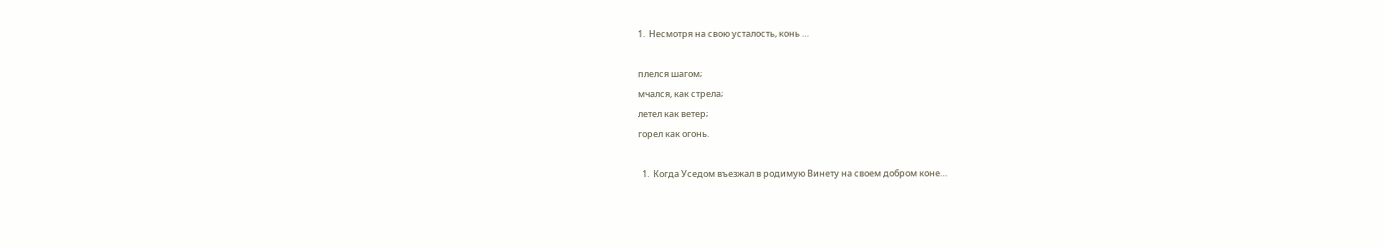1.  Несмотря на свою усталость, конь …

плелся шагом;
мчался, как стрела;
летел как ветер;
горел как огонь.

  1.  Когда Уседом въезжал в родимую Винету на своем добром коне…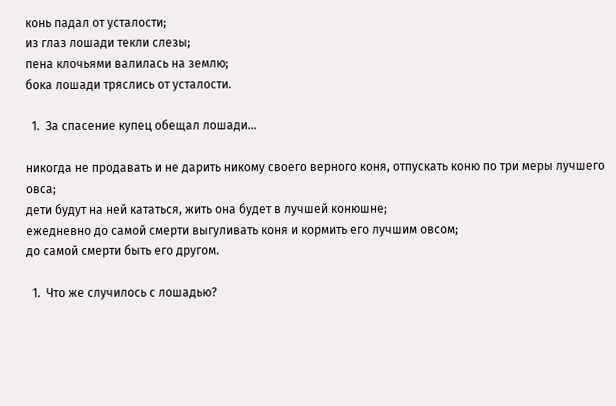конь падал от усталости;
из глаз лошади текли слезы;
пена клочьями валилась на землю;
бока лошади тряслись от усталости.

  1.  За спасение купец обещал лошади…

никогда не продавать и не дарить никому своего верного коня, отпускать коню по три меры лучшего овса;
дети будут на ней кататься, жить она будет в лучшей конюшне;
ежедневно до самой смерти выгуливать коня и кормить его лучшим овсом;
до самой смерти быть его другом.

  1.  Что же случилось с лошадью?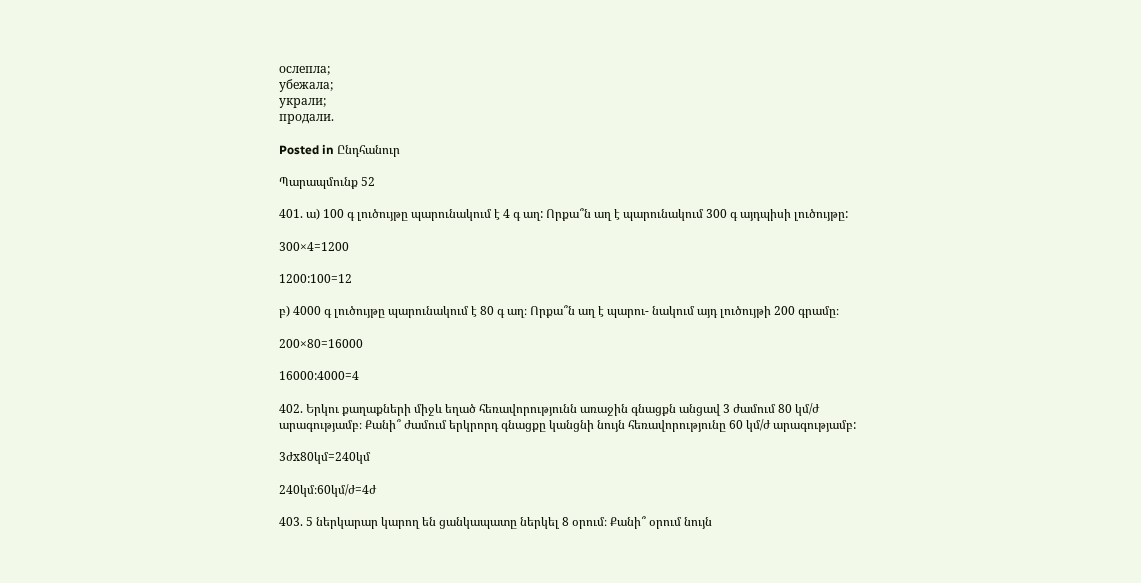ослепла;
убежала;
украли;
продали.

Posted in Ընդհանուր

Պարապմունք 52

401. ա) 100 գ լուծույթը պարունակում է 4 գ աղ: Որքա՞ն աղ է պարունակում 300 գ այդպիսի լուծույթը:

300×4=1200

1200:100=12

բ) 4000 գ լուծույթը պարունակում է 80 գ աղ։ Որքա՞ն աղ է պարու- նակում այդ լուծույթի 200 գրամը։

200×80=16000

16000:4000=4

402. Երկու քաղաքների միջև եղած հեռավորությունն առաջին գնացքն անցավ 3 ժամում 80 կմ/ժ արագությամբ։ Քանի՞ ժամում երկրորդ գնացքը կանցնի նույն հեռավորությունը 60 կմ/ժ արագությամբ:

3ժx80կմ=240կմ

240կմ։60կմ/ժ=4ժ

403. 5 ներկարար կարող են ցանկապատը ներկել 8 օրում։ Քանի՞ օրում նույն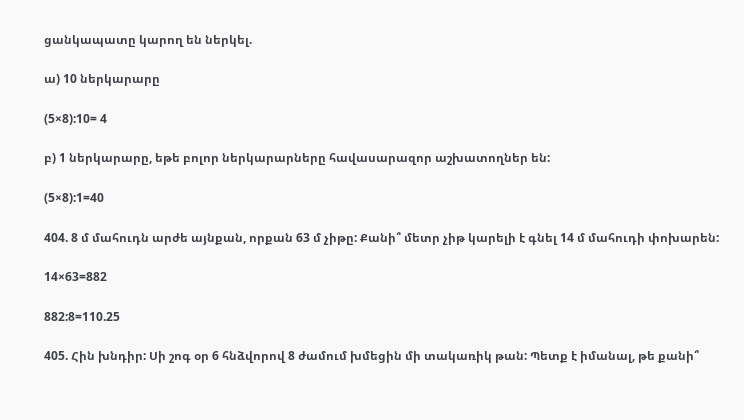ցանկապատը կարող են ներկել.

ա) 10 ներկարարը

(5×8):10= 4

բ) 1 ներկարարը, եթե բոլոր ներկարարները հավասարազոր աշխատողներ են:

(5×8):1=40

404. 8 մ մահուդն արժե այնքան, որքան 63 մ չիթը: Քանի՞ մետր չիթ կարելի է գնել 14 մ մահուդի փոխարեն:

14×63=882

882:8=110.25

405. Հին խնդիր: Սի շոգ օր 6 հնձվորով 8 ժամում խմեցին մի տակառիկ թան: Պետք է իմանալ, թե քանի՞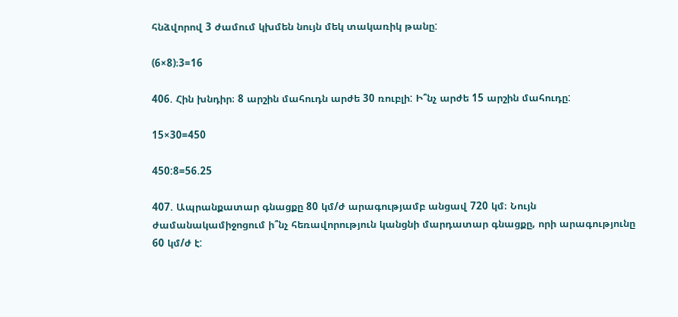հնձվորով 3 ժամում կխմեն նույն մեկ տակառիկ թանը:

(6×8)։3=16

406. Հին խնդիր։ 8 արշին մահուդն արժե 30 ռուբլի: Ի՞նչ արժե 15 արշին մահուդը:

15×30=450

450:8=56.25

407. Ապրանքատար գնացքը 80 կմ/ժ արագությամբ անցավ 720 կմ։ Նույն ժամանակամիջոցում ի՞նչ հեռավորություն կանցնի մարդատար գնացքը, որի արագությունը 60 կմ/ժ է: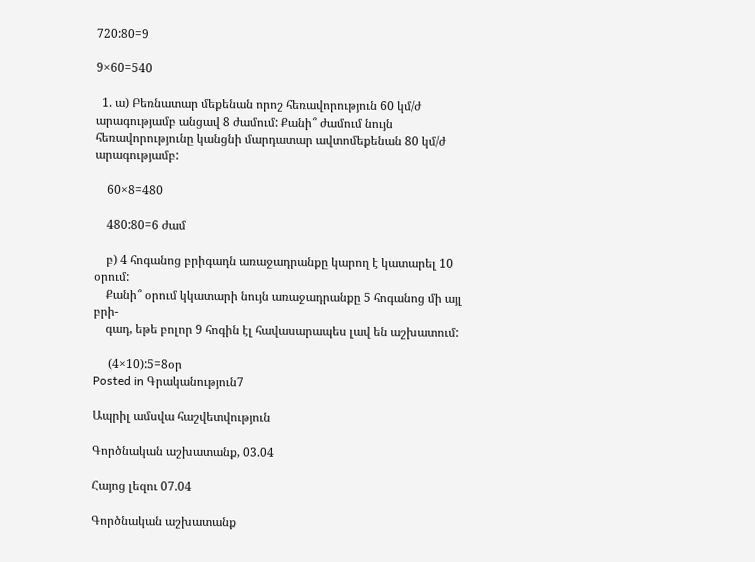720:80=9

9×60=540

  1. ա) Բեռնատար մեքենան որոշ հեռավորություն 60 կմ/ժ արագությամբ անցավ 8 ժամում: Քանի՞ ժամում նույն հեռավորությունը կանցնի մարդատար ավտոմեքենան 80 կմ/ժ արագությամբ:

    60×8=480

    480:80=6 ժամ

    բ) 4 հոգանոց բրիգադն առաջադրանքը կարող է կատարել 10 օրում:
    Քանի՞ օրում կկատարի նույն առաջադրանքը 5 հոգանոց մի այլ բրի-
    գադ, եթե բոլոր 9 հոգին էլ հավասարապես լավ են աշխատում:

     (4×10):5=8օր
Posted in Գրականություն7

Ապրիլ ամսվա հաշվետվություն

Գործնական աշխատանք, 03.04

Հայոց լեզու 07.04

Գործնական աշխատանք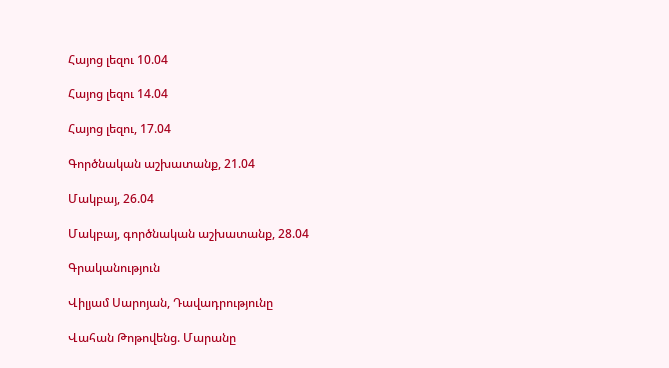Հայոց լեզու 10.04

Հայոց լեզու 14.04

Հայոց լեզու, 17.04

Գործնական աշխատանք, 21.04

Մակբայ, 26.04

Մակբայ, գործնական աշխատանք, 28.04

Գրականություն

Վիլյամ Սարոյան, Դավադրությունը

Վահան Թոթովենց. Մարանը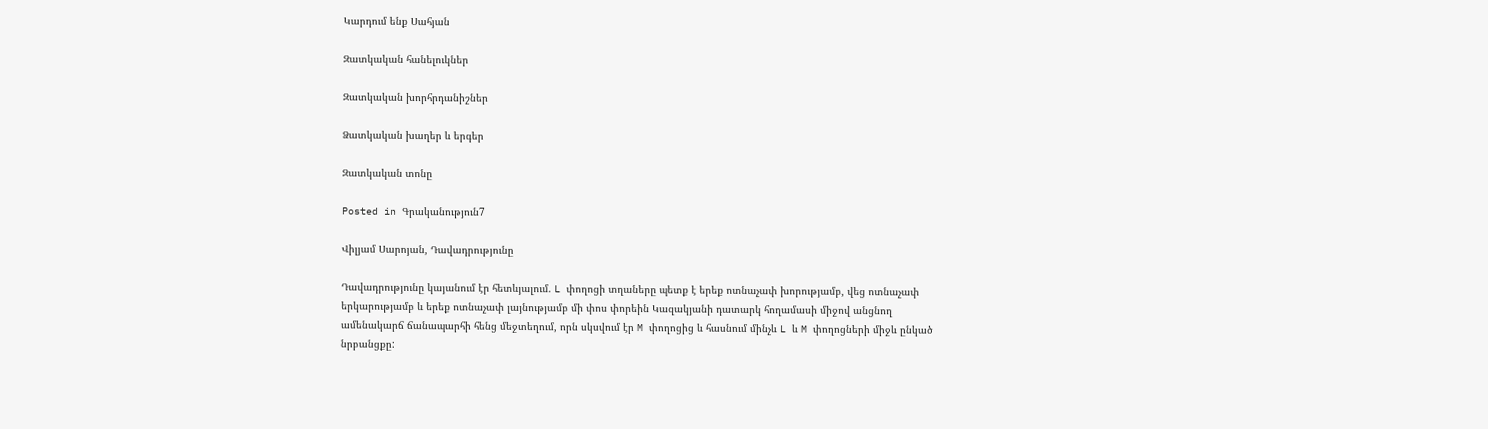Կարդում ենք Սահյան

Զատկական հանելուկներ

Զատկական խորհրդանիշներ

Ձատկական խաղեր և երգեր

Զատկական տոնը

Posted in Գրականություն7

Վիլյամ Սարոյան, Դավադրությունը

Դավադրությունը կայանում էր հետևյալում. L փողոցի տղաները պետք է երեք ոտնաչափ խորությամբ, վեց ոտնաչափ երկարությամբ և երեք ոտնաչափ լայնությամբ մի փոս փորեին Կազակյանի դատարկ հողամասի միջով անցնող ամենակարճ ճանապարհի հենց մեջտեղում, որն սկսվում էր M փողոցից և հասնում մինչև L և M փողոցների միջև ընկած նրբանցքը: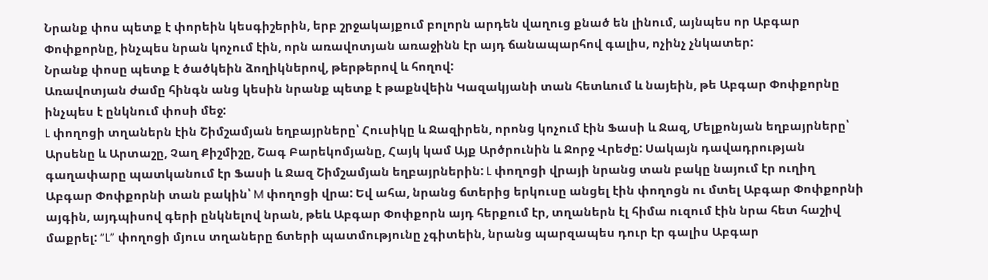Նրանք փոս պետք է փորեին կեսգիշերին, երբ շրջակայքում բոլորն արդեն վաղուց քնած են լինում, այնպես որ Աբգար Փոփքորնը, ինչպես նրան կոչում էին, որն առավոտյան առաջինն էր այդ ճանապարհով գալիս, ոչինչ չնկատեր:
Նրանք փոսը պետք է ծածկեին ձողիկներով, թերթերով և հողով:
Առավոտյան ժամը հինգն անց կեսին նրանք պետք է թաքնվեին Կազակյանի տան հետևում և նայեին, թե Աբգար Փոփքորնը ինչպես է ընկնում փոսի մեջ:
L փողոցի տղաներն էին Շիմշամյան եղբայրները՝ Հուսիկը և Ջազիրեն, որոնց կոչում էին Ֆասի և Ջազ, Մելքոնյան եղբայրները՝ Արսենը և Արտաշը, Չաղ Քիշմիշը, Շագ Բարեկոմյանը, Հայկ կամ Այք Արծրունին և Ջորջ Վրեժը: Սակայն դավադրության գաղափարը պատկանում էր Ֆասի և Ջազ Շիմշամյան եղբայրներին: L փողոցի վրայի նրանց տան բակը նայում էր ուղիղ Աբգար Փոփքորնի տան բակին՝ M փողոցի վրա: Եվ ահա, նրանց ճտերից երկուսը անցել էին փողոցն ու մտել Աբգար Փոփքորնի այգին, այդպիսով գերի ընկնելով նրան, թեև Աբգար Փոփքորն այդ հերքում էր, տղաներն էլ հիմա ուզում էին նրա հետ հաշիվ մաքրել: “L” փողոցի մյուս տղաները ճտերի պատմությունը չգիտեին, նրանց պարզապես դուր էր գալիս Աբգար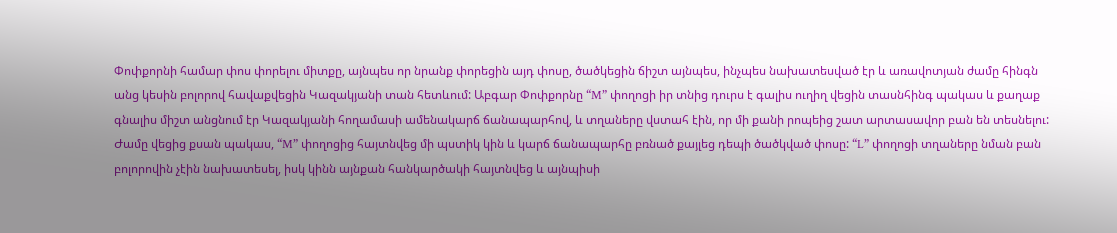Փոփքորնի համար փոս փորելու միտքը, այնպես որ նրանք փորեցին այդ փոսը, ծածկեցին ճիշտ այնպես, ինչպես նախատեսված էր և առավոտյան ժամը հինգն անց կեսին բոլորով հավաքվեցին Կազակյանի տան հետևում: Աբգար Փոփքորնը “M” փողոցի իր տնից դուրս է գալիս ուղիղ վեցին տասնհինգ պակաս և քաղաք գնալիս միշտ անցնում էր Կազակյանի հողամասի ամենակարճ ճանապարհով, և տղաները վստահ էին, որ մի քանի րոպեից շատ արտասավոր բան են տեսնելու:
Ժամը վեցից քսան պակաս, “M” փողոցից հայտնվեց մի պստիկ կին և կարճ ճանապարհը բռնած քայլեց դեպի ծածկված փոսը: “L” փողոցի տղաները նման բան բոլորովին չէին նախատեսել, իսկ կինն այնքան հանկարծակի հայտնվեց և այնպիսի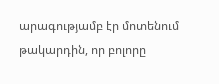արագությամբ էր մոտենում թակարդին, որ բոլորը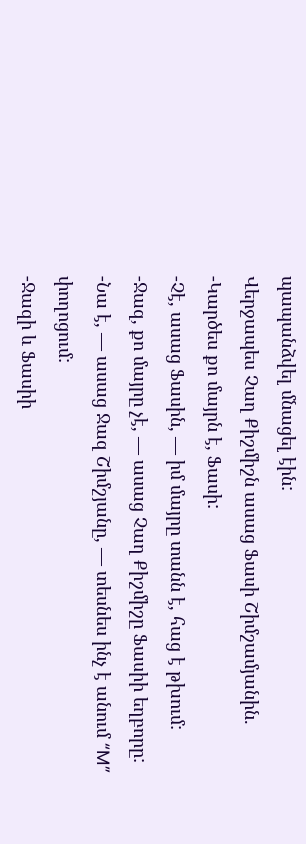պապանձվել մնացել էին:
Վերջապես Չաղ Քիշմիշն ասաց Ֆասի Շիմշամյանին.
-Կարծես քո մայրն է, Ֆասի:
-Չէ, ասաց Ֆասին, — իմ մայրը տանն է, հաց է թխում:
-Ջազ, քո մայրը չէ, — ասաց Չաղ Քիշմիշը Ֆասիի եղբորը:
-Նա է, — ասաց Ջազ Շիմշյանը, — տեսնես ինչ է անում “M” փողոցում:
-Ջազի և Ֆասիի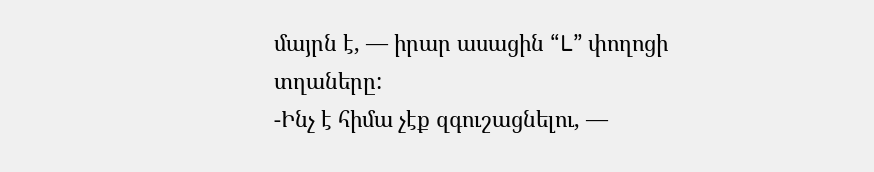մայրն է, — իրար ասացին “L” փողոցի տղաները:
-Ինչ է հիմա չէք զգուշացնելու, —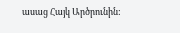ասաց Հայկ Արծրունին: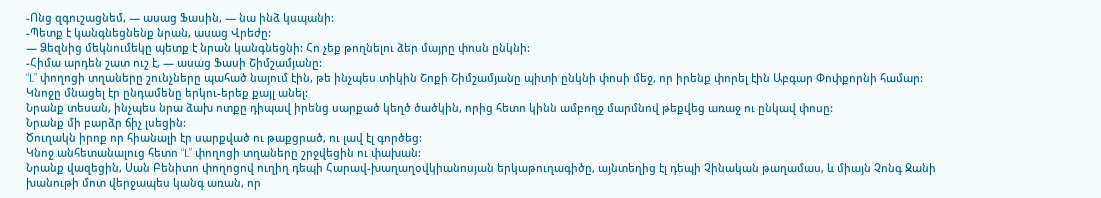-Ոնց զգուշացնեմ, — ասաց Ֆասին, — նա ինձ կսպանի:
-Պետք է կանգնեցնենք նրան, ասաց Վրեժը:
— Ձեզնից մեկնումեկը պետք է նրան կանգնեցնի: Հո չեք թողնելու ձեր մայրը փոսն ընկնի:
-Հիմա արդեն շատ ուշ է, — ասաց Ֆասի Շիմշամյանը:
“L” փողոցի տղաները շունչները պահած նայում էին, թե ինչպես տիկին Շոքի Շիմշամյանը պիտի ընկնի փոսի մեջ, որ իրենք փորել էին Աբգար Փոփքորնի համար:
Կնոջը մնացել էր ընդամենը երկու-երեք քայլ անել:
Նրանք տեսան, ինչպես նրա ձախ ոտքը դիպավ իրենց սարքած կեղծ ծածկին, որից հետո կինն ամբողջ մարմնով թեքվեց առաջ ու ընկավ փոսը:
Նրանք մի բարձր ճիչ լսեցին:
Ծուղակն իրոք որ հիանալի էր սարքված ու թաքցրած, ու լավ էլ գործեց:
Կնոջ անհետանալուց հետո “L” փողոցի տղաները շրջվեցին ու փախան:
Նրանք վազեցին, Սան Բենիտո փողոցով ուղիղ դեպի Հարավ-խաղաղօվկիանոսյան երկաթուղագիծը, այնտեղից էլ դեպի Չինական թաղամաս, և միայն Չոնգ Ջանի խանութի մոտ վերջապես կանգ առան, որ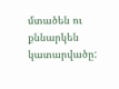մտածեն ու քննարկեն կատարվածը: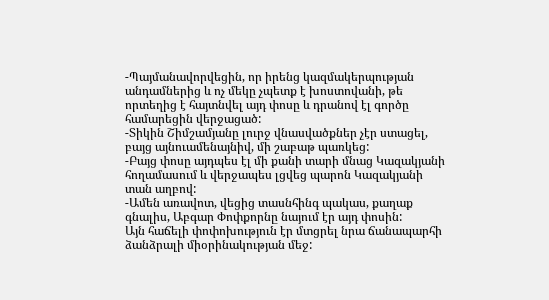-Պայմանավորվեցին, որ իրենց կազմակերպության անդամներից և ոչ մեկը չպետք է խոստովանի, թե որտեղից է հայտնվել այդ փոսը և դրանով էլ գործը համարեցին վերջացած:
-Տիկին Շիմշամյանը լուրջ վնասվածքներ չէր ստացել, բայց այնուամենայնիվ, մի շաբաթ պառկեց:
-Բայց փոսը այդպես էլ մի քանի տարի մնաց Կազակյանի հողամասում և վերջապես լցվեց պարոն Կազակյանի տան աղբով:
-Ամեն առավոտ, վեցից տասնհինգ պակաս, քաղաք գնալիս, Աբգար Փոփքորնը նայում էր այդ փոսին:
Այն հաճելի փոփոխություն էր մտցրել նրա ճանապարհի ձանձրալի միօրինակության մեջ: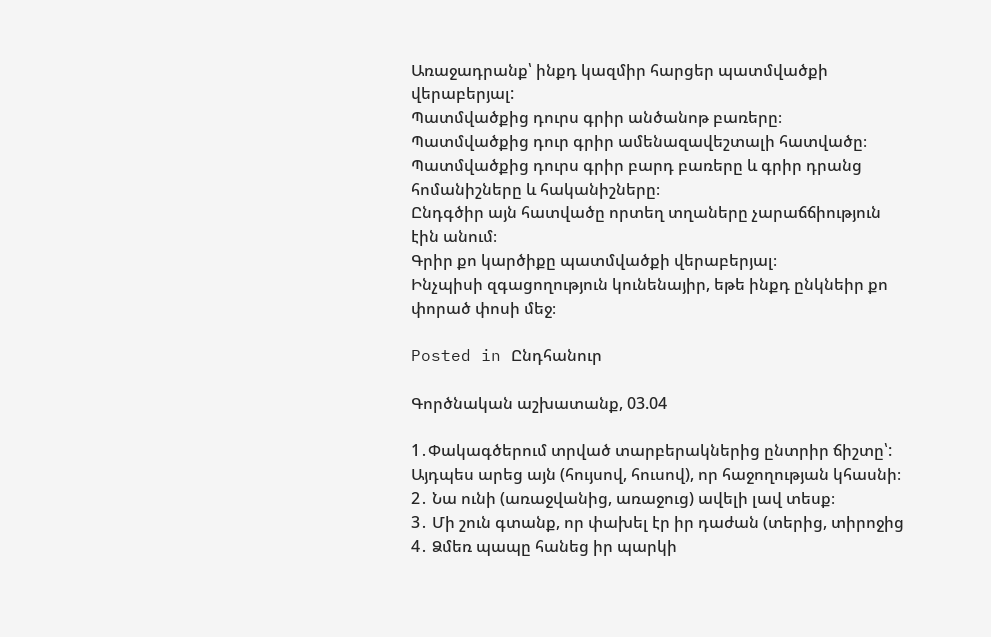Առաջադրանք՝ ինքդ կազմիր հարցեր պատմվածքի վերաբերյալ:
Պատմվածքից դուրս գրիր անծանոթ բառերը։
Պատմվածքից դուր գրիր ամենազավեշտալի հատվածը։
Պատմվածքից դուրս գրիր բարդ բառերը և գրիր դրանց հոմանիշները և հականիշները։
Ընդգծիր այն հատվածը որտեղ տղաները չարաճճիություն էին անում։
Գրիր քո կարծիքը պատմվածքի վերաբերյալ։
Ինչպիսի զգացողություն կունենայիր, եթե ինքդ ընկնեիր քո փորած փոսի մեջ։

Posted in Ընդհանուր

Գործնական աշխատանք, 03.04

1․Փակագծերում տրված տարբերակներից ընտրիր ճիշտը՝:
Այդպես արեց այն (հույսով, հուսով), որ հաջողության կհասնի։
2․ Նա ունի (առաջվանից, առաջուց) ավելի լավ տեսք։
3․ Մի շուն գտանք, որ փախել էր իր դաժան (տերից, տիրոջից
4․ Ձմեռ պապը հանեց իր պարկի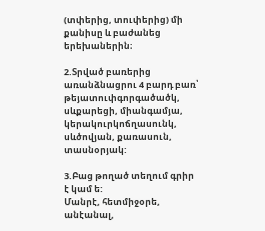(տփերից, տուփերից) մի քանիսը և բաժանեց երեխաներին։

2.Տրված բառերից առանձնացրու 4 բարդ բառ՝ թեյատուփգորգածածկ, սևքարեցի, միանգամյա, կերակուրկոճղասունկ, սևծովյան, քառասուն, տասնօրյակ:

3.Բաց թողած տեղում գրիր է կամ ե:
Մանրէ, հետմիջօրե, անէանալ,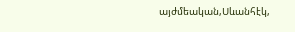այժմեական,Սևանհէկ,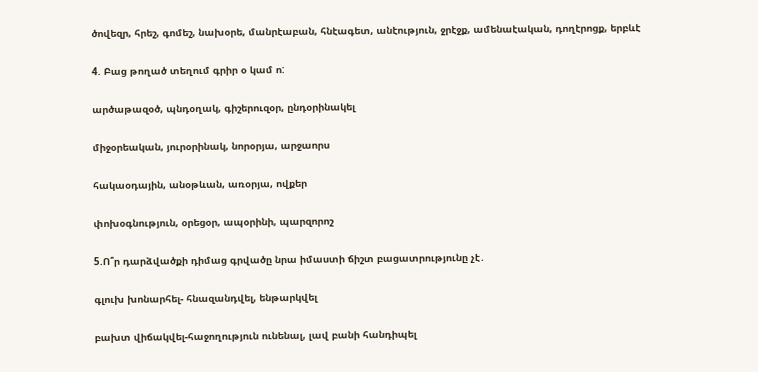ծովեզր, հրեշ, գոմեշ, նախօրե, մանրէաբան, հնէագետ, անէություն, ջրէջք, ամենաէական, դողէրոցք, երբևէ

4. Բաց թողած տեղում գրիր օ կամ ո:

արծաթազօծ, պնդօղակ, գիշերուզօր, ընդօրինակել

միջօրեական, յուրօրինակ, նորօրյա, արջաորս

հակաօդային, անօթևան, առօրյա, ովքեր

փոխօգնություն, օրեցօր, ապօրինի, պարզորոշ

5.Ո՞ր դարձվածքի դիմաց գրվածը նրա իմաստի ճիշտ բացատրությունը չէ․

գլուխ խոնարհել- հնազանդվել, ենթարկվել

բախտ վիճակվել-հաջողություն ունենալ, լավ բանի հանդիպել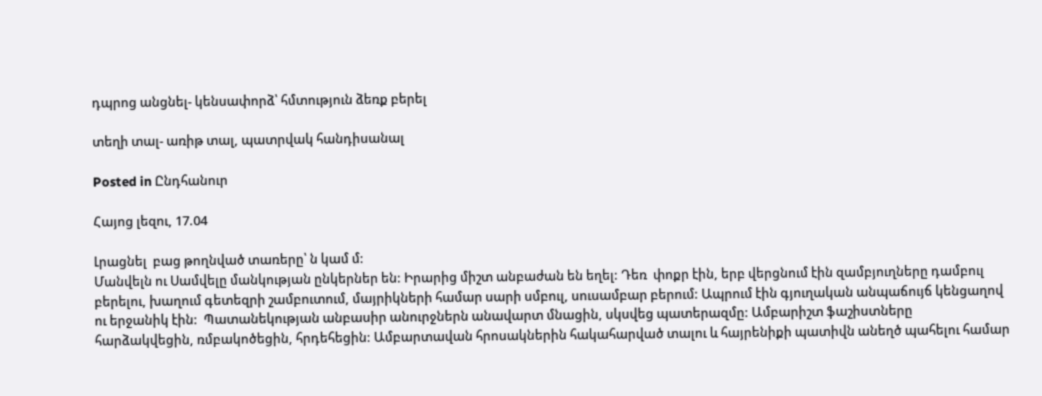դպրոց անցնել- կենսափորձ՝ հմտություն ձեռք բերել

տեղի տալ- առիթ տալ, պատրվակ հանդիսանալ

Posted in Ընդհանուր

Հայոց լեզու, 17.04

Լրացնել  բաց թողնված տառերը՝ ն կամ մ:
Մանվելն ու Սամվելը մանկության ընկերներ են: Իրարից միշտ անբաժան են եղել: Դեռ  փոքր էին, երբ վերցնում էին զամբյուղները դամբուլ բերելու, խաղում գետեզրի շամբուտում, մայրիկների համար սարի սմբուլ, սուսամբար բերում: Ապրում էին գյուղական անպաճույճ կենցաղով ու երջանիկ էին:  Պատանեկության անբասիր անուրջներն անավարտ մնացին, սկսվեց պատերազմը: Ամբարիշտ ֆաշիստները հարձակվեցին, ռմբակոծեցին, հրդեհեցին: Ամբարտավան հրոսակներին հակահարված տալու և հայրենիքի պատիվն անեղծ պահելու համար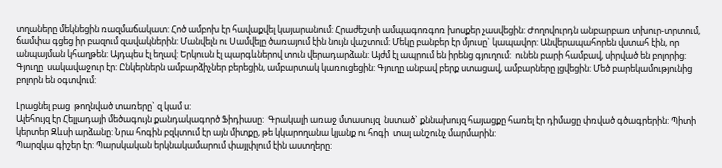տղաները մեկնեցին ռազմաճակատ: Հոծ ամբոխ էր հավաքվել կայարանում: Հրաժեշտի ամպագոռգոռ խոսքեր չասվեցին: Ժողովուրդն անբարբառ տխուր-տրտում, ճամփա գցեց իր բազում զավակներին: Մանվելն ու Սամվելը ծառայում էին նույն վաշտում: Մեկը բանբեր էր մյուսը` կապավոր: Անվերապահորեն վստահ էին, որ անպայման կհաղթեն: Այդպես էլ եղավ: Երկուսն էլ պարգևներով տուն վերադարձան: Այժմ էլ ապրում են իրենց գյուղում:  ունեն բարի համբավ, սիրված են բոլորից:  Գյուղը  սակավաջուր էր: Ընկերներն ամբարձիչներ բերեցին, ամբարտակ կառուցեցին: Գյուղը անբավ բերք ստացավ, ամբարները լցվեցին: Մեծ բարեկամությունից բոլորն են օգտվում:

Լրացնել բաց  թողնված տառերը` զ կամ ս:
Ալեհույզ էր Հելլադայի մեծագույն քանդակագործ Ֆիդիասը:  Գրակալի առաջ մտասույզ  նստած` քննախույզ հայացքը հառել էր դիմացը փռված գծագրերին: Պիտի կերտեր Զևսի արձանը: Նրա հոգին բզկտում էր այն միտքը, թե կկարողանա կյանք ու հոգի  տալ անշունչ մարմարին:
Պարզկա գիշեր էր: Պարսկական երկնակամարում փայլփլում էին աստղերը: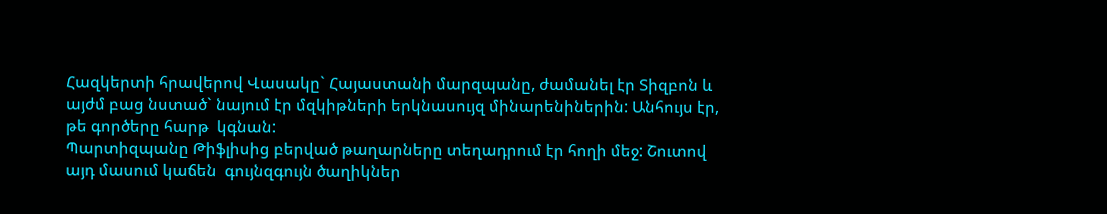Հազկերտի հրավերով Վասակը` Հայաստանի մարզպանը, ժամանել էր Տիզբոն և այժմ բաց նստած` նայում էր մզկիթների երկնասույզ մինարենիներին: Անհույս էր, թե գործերը հարթ  կգնան:
Պարտիզպանը Թիֆլիսից բերված թաղարները տեղադրում էր հողի մեջ: Շուտով այդ մասում կաճեն  գույնզգույն ծաղիկներ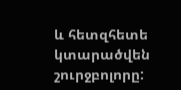և հետզհետե կտարածվեն շուրջբոլորը: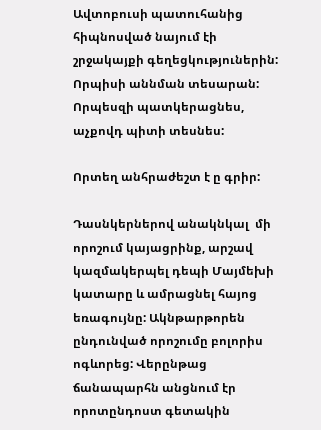Ավտոբուսի պատուհանից հիպնոսված նայում էի շրջակայքի գեղեցկություներին: Որպիսի աննման տեսարան:
Որպեսզի պատկերացնես, աչքովդ պիտի տեսնես:

Որտեղ անհրաժեշտ է ը գրիր:

Դասնկերներով անակնկալ  մի որոշում կայացրինք, արշավ կազմակերպել դեպի Մայմեխի կատարը և ամրացնել հայոց եռագույնը: Ակնթարթորեն ընդունված որոշումը բոլորիս ոգևորեց: Վերընթաց ճանապարհն անցնում էր որոտընդոստ գետակին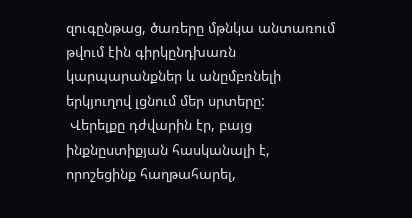զուգընթաց, ծառերը մթնկա անտառում թվում էին գիրկընդխառն կարպարանքներ և անըմբռնելի երկյուղով լցնում մեր սրտերը:
 Վերելքը դժվարին էր, բայց  ինքնըստիքյան հասկանալի է, որոշեցինք հաղթահարել,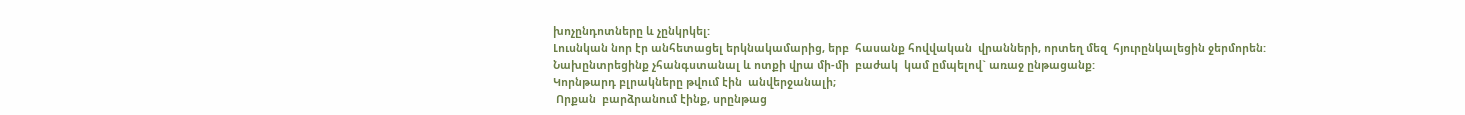խոչընդոտները և չընկրկել:
Լուսնկան նոր էր անհետացել երկնակամարից, երբ  հասանք հովվական  վրանների, որտեղ մեզ  հյուրընկալեցին ջերմորեն:
Նախընտրեցինք չհանգստանալ և ոտքի վրա մի-մի  բաժակ  կամ ըմպելով` առաջ ընթացանք:
Կորնթարդ բլրակները թվում էին  անվերջանալի;
 Որքան  բարձրանում էինք, սրընթաց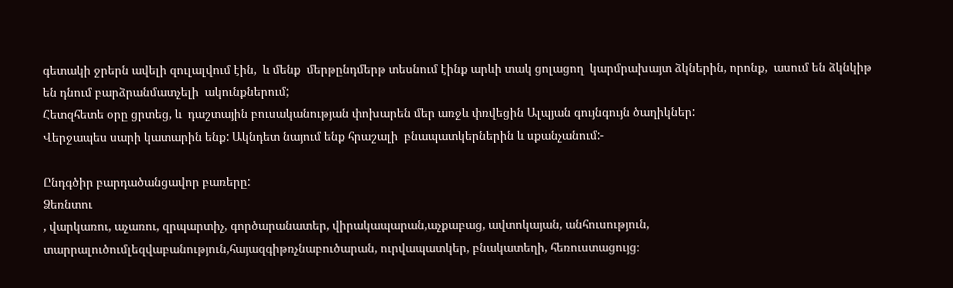գետակի ջրերն ավելի զուլալվում էին,  և մենք  մերթընդմերթ տեսնում էինք արևի տակ ցոլացող  կարմրախայտ ձկներին, որոնք,  ասում են ձկնկիթ են դնում բարձրանմատչելի  ակունքներում;
Հետզհետե օրը ցրտեց, և  դաշտային բուսականության փոխարեն մեր առջև փռվեցին Ալպյան գույնգույն ծաղիկներ:
Վերջապես սարի կատարին ենք: Ակնդետ նայում ենք հրաշալի  բնապատկերներին և սքանչանում:-

Ընդգծիր բարդածանցավոր բառերը:
Ձեռնտու
, վարկառու, աչառու, զրպարտիչ, գործարանատեր, վիրակապարան,աչքաբաց, ավտոկայան, անհուսություն, տարրալուծումլեզվաբանություն,հայազգիթռչնաբուծարան, ուրվապատկեր, բնակատեղի, հեռուստացույց։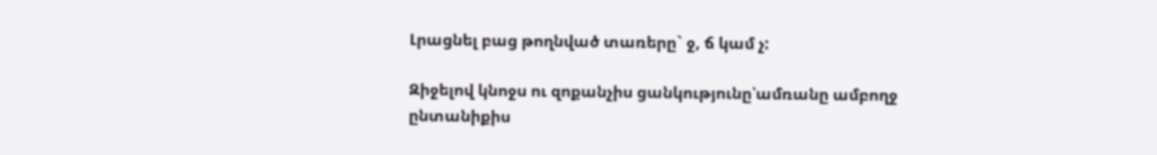Լրացնել բաց թողնված տառերը` ջ, ճ կամ չ:

Զիջելով կնոջս ու զոքանչիս ցանկությունը՝ամռանը ամբողջ ընտանիքիս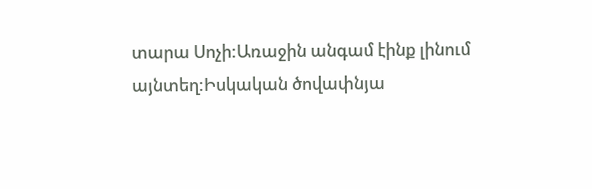տարա Սոչի:Առաջին անգամ էինք լինում այնտեղ:Իսկական ծովափնյա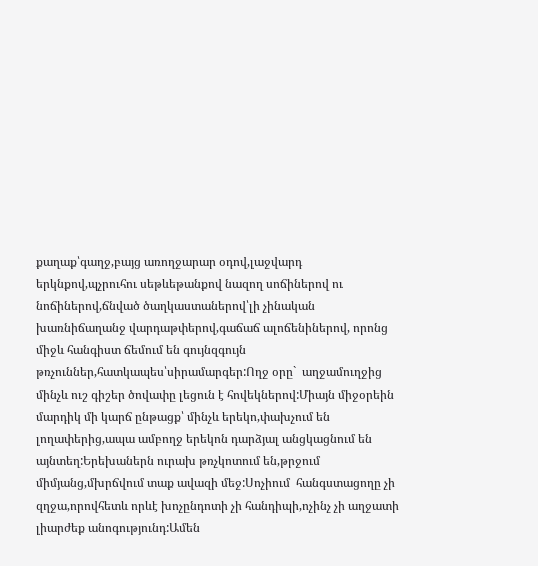քաղաք՝գաղջ,բայց առողջարար օդով,լաջվարդ երկնքով,պչրուհու սեթևեթանքով նազող սոճիներով ու նոճիներով,ճնված ծաղկաստաներով՝լի չինական խառնիճաղանջ վարդաթփերով,գաճաճ ալոճենիներով, որոնց միջև հանգիստ ճեմում են գույնզգույն թռչուններ,հատկապես՝սիրամարգեր:Ողջ օրը`  աղջամուղջից մինչև ուշ գիշեր ծովափը լեցուն է հովեկներով:Միայն միջօրեին մարդիկ մի կարճ ընթացք՝ մինչև երեկո,փախչում են լողափերից,ապա ամբողջ երեկոն դարձյալ անցկացնում են այնտեղ:Երեխաներն ուրախ թռչկոտում են,թրջում միմյանց,մխրճվում տաք ավազի մեջ:Սոչիում  հանգստացողը չի զղջա,որովհետև որևէ խոչընդոտի չի հանդիպի,ոչինչ չի աղջատի լիարժեք անոգությունդ:Ամեն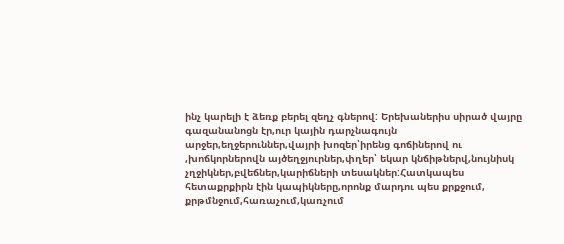ինչ կարելի է ձեռք բերել զեղչ գներով: Երեխաներիս սիրած վայրը գազանանոցն էր,ուր կային դարչնագույն արջեր,եղջերուններ,վայրի խոզեր՝իրենց գոճիներով ու ,խոճկորներովն այծեղջյուրներ,փղեր՝ եկար կնճիթներվ,նույնիսկ  չղջիկներ,բվեճներ,կարիճների տեսակներ:Հատկապես հետաքրքիրն էին կապիկները,որոնք մարդու պես քրքջում, քրթմնջում,հառաչում,կառչում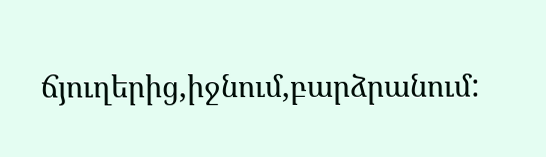ճյուղերից,իջնում,բարձրանում: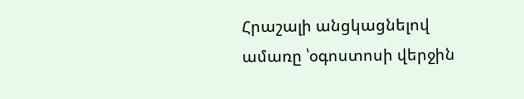Հրաշալի անցկացնելով ամառը ՝օգոստոսի վերջին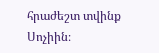հրաժեշտ տվինք Սոչիին։